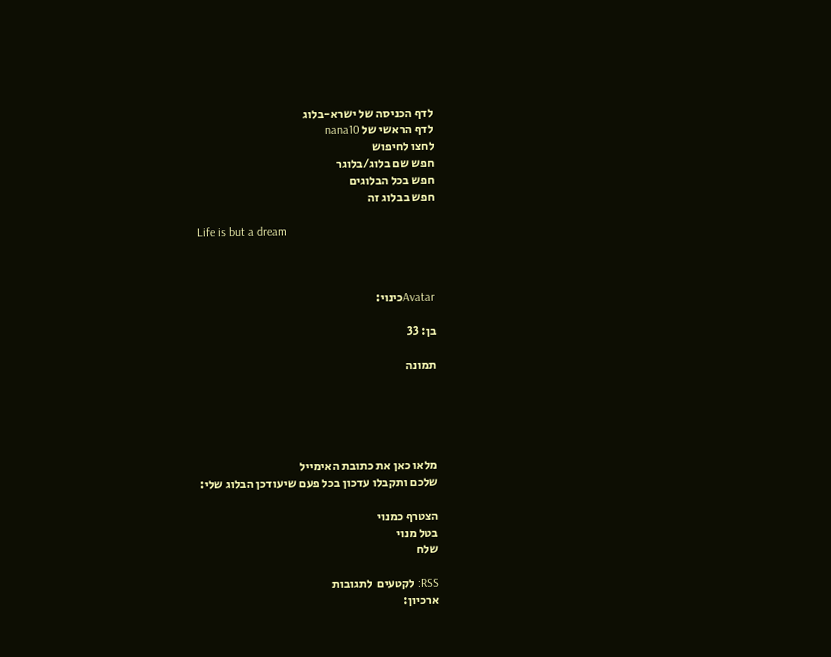לדף הכניסה של ישרא-בלוג
לדף הראשי של nana10
לחצו לחיפוש
חפש שם בלוג/בלוגר
חפש בכל הבלוגים
חפש בבלוג זה

Life is but a dream



Avatarכינוי:

בן: 33

תמונה





מלאו כאן את כתובת האימייל
שלכם ותקבלו עדכון בכל פעם שיעודכן הבלוג שלי:

הצטרף כמנוי
בטל מנוי
שלח

RSS: לקטעים  לתגובות
ארכיון: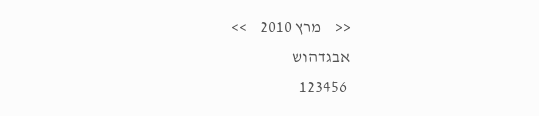<<    מרץ 2010    >>
אבגדהוש
 123456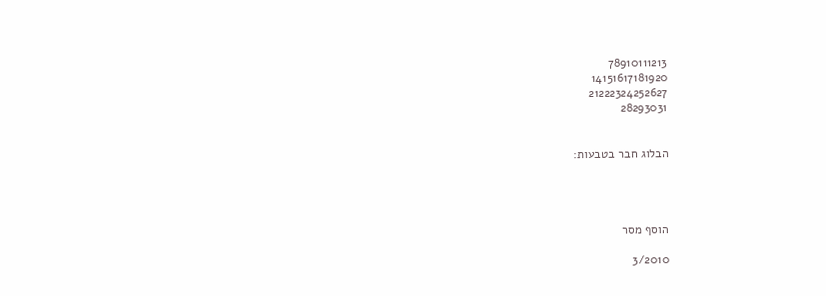78910111213
14151617181920
21222324252627
28293031


הבלוג חבר בטבעות:




הוסף מסר

3/2010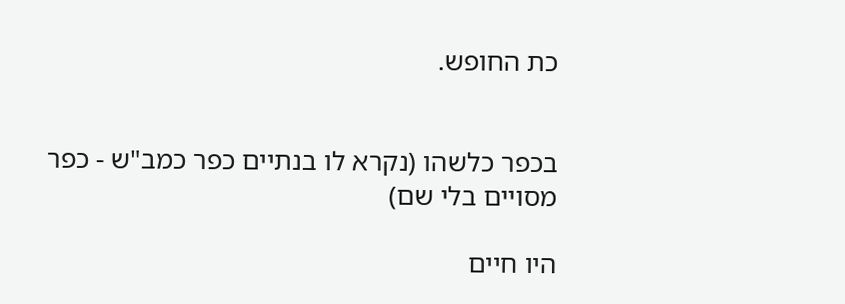כת החופש.


בכפר כלשהו (נקרא לו בנתיים כפר כמב"ש - כפר מסויים בלי שם)

היו חיים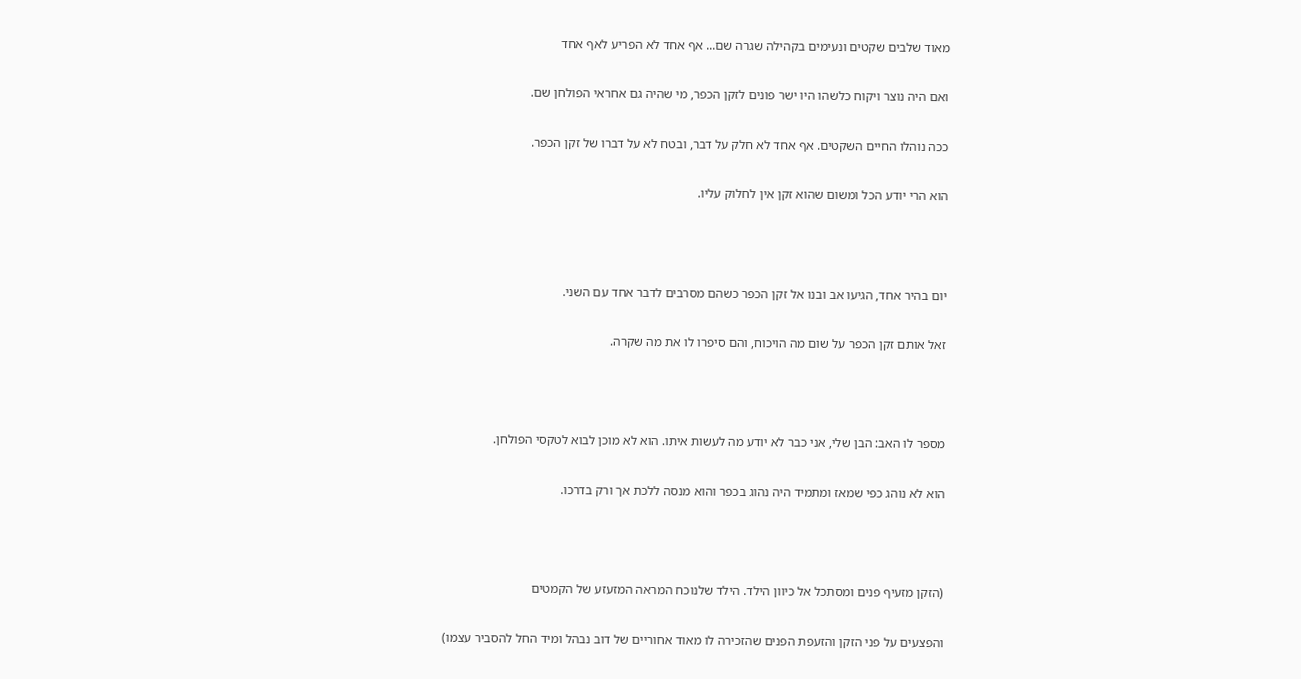מאוד שלבים שקטים ונעימים בקהילה שגרה שם... אף אחד לא הפריע לאף אחד

ואם היה נוצר ויקוח כלשהו היו ישר פונים לזקן הכפר, מי שהיה גם אחראי הפולחן שם.

ככה נוהלו החיים השקטים. אף אחד לא חלק על דבר, ובטח לא על דברו של זקן הכפר.

הוא הרי יודע הכל ומשום שהוא זקן אין לחלוק עליו.



יום בהיר אחד, הגיעו אב ובנו אל זקן הכפר כשהם מסרבים לדבר אחד עם השני.

זאל אותם זקן הכפר על שום מה הויכוח, והם סיפרו לו את מה שקרה.



מספר לו האב: הבן שלי, אני כבר לא יודע מה לעשות איתו. הוא לא מוכן לבוא לטקסי הפולחן.

הוא לא נוהג כפי שמאז ומתמיד היה נהוג בכפר והוא מנסה ללכת אך ורק בדרכו.



(הזקן מזעיף פנים ומסתכל אל כיוון הילד. הילד שלנוכח המראה המזעזע של הקמטים

והפצעים על פני הזקן והזעפת הפנים שהזכירה לו מאוד אחוריים של דוב נבהל ומיד החל להסביר עצמו)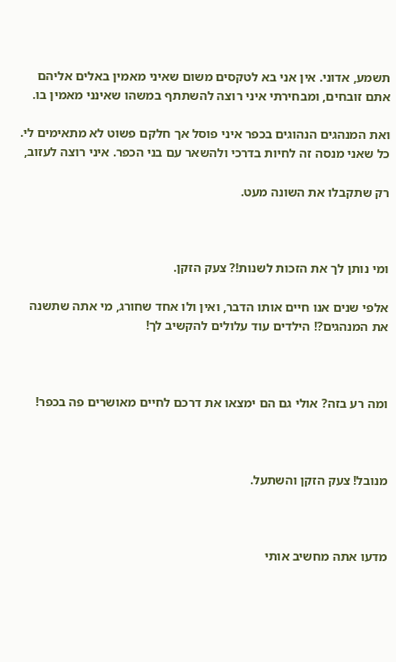תשמע, אדוני. אין אני בא לטקסים משום שאיני מאמין באלים אליהם אתם זובחים, ומבחירתי איני רוצה להשתתף במשהו שאינני מאמין בו.

ואת המנהגים הנהוגים בכפר איני פוסל אך חלקם פשוט לא מתאימים לי. כל שאני מנסה זה לחיות בדרכי ולהשאר עם בני הכפר. איני רוצה לעזוב,

רק שתקבלו את השונה מעט.



ומי נותן לך את הזכות לשנות!? צעק הזקן.

אלפי שנים אנו חיים אותו הדבר, ואין ולו אחד שחורג, מי אתה שתשנה את המנהגים?! הילדים עוד עלולים להקשיב לך!



ומה רע בזה? אולי גם הם ימצאו את דרכם לחיים מאושרים פה בכפר!



מנובל! צעק הזקן והשתעל.



מדעו אתה מחשיב אותי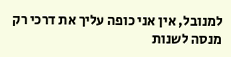למנובל, אין אני כופה עליך את דרכי רק מנסה לשנות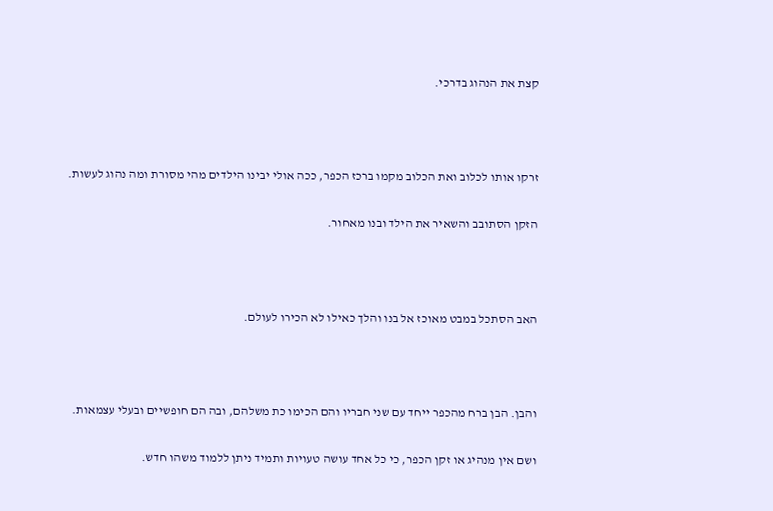קצת את הנהוג בדרכי.



זרקו אותו לכלוב ואת הכלוב מקמו ברכז הכפר, ככה אולי יבינו הילדים מהי מסורת ומה נהוג לעשות.

הזקן הסתובב והשאיר את הילד ובנו מאחור.



האב הסתכל במבט מאוכז אל בנו והלך כאילו לא הכירו לעולם.



והבן. הבן ברח מהכפר ייחד עם שני חבריו והם הכימו כת משלהם, ובה הם חופשיים ובעלי עצמאות.

ושם אין מנהיג או זקן הכפר, כי כל אחד עושה טעויות ותמיד ניתן ללמוד משהו חדש.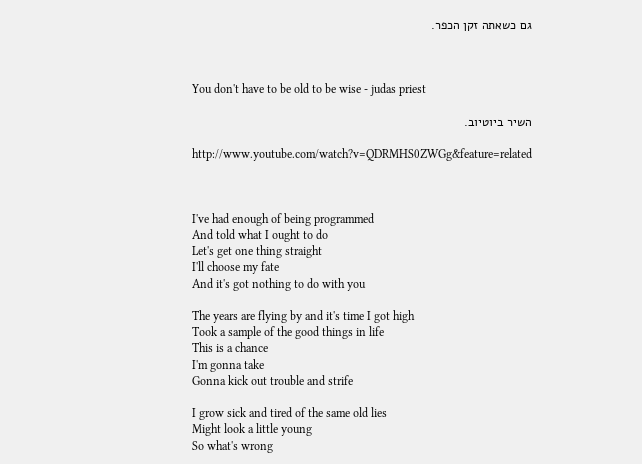גם כשאתה זקן הכפר.



You don't have to be old to be wise - judas priest

השיר ביוטיוב.

http://www.youtube.com/watch?v=QDRMHS0ZWGg&feature=related



I've had enough of being programmed
And told what I ought to do
Let's get one thing straight
I'll choose my fate
And it's got nothing to do with you

The years are flying by and it's time I got high
Took a sample of the good things in life
This is a chance
I'm gonna take
Gonna kick out trouble and strife

I grow sick and tired of the same old lies
Might look a little young
So what's wrong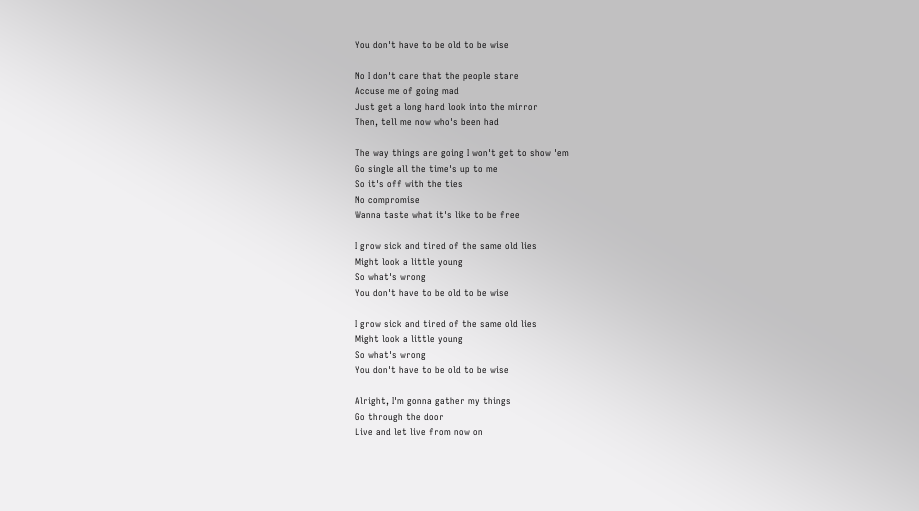You don't have to be old to be wise

No I don't care that the people stare
Accuse me of going mad
Just get a long hard look into the mirror
Then, tell me now who's been had

The way things are going I won't get to show 'em
Go single all the time's up to me
So it's off with the ties
No compromise
Wanna taste what it's like to be free

I grow sick and tired of the same old lies
Might look a little young
So what's wrong
You don't have to be old to be wise

I grow sick and tired of the same old lies
Might look a little young
So what's wrong
You don't have to be old to be wise

Alright, I'm gonna gather my things
Go through the door
Live and let live from now on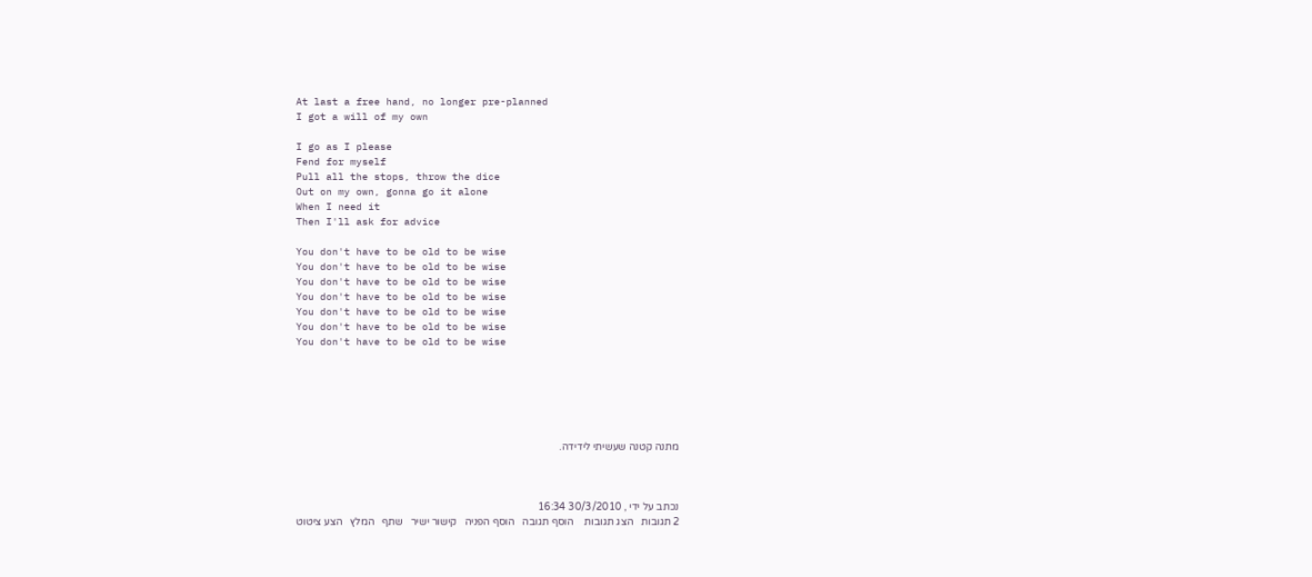At last a free hand, no longer pre-planned
I got a will of my own

I go as I please
Fend for myself
Pull all the stops, throw the dice
Out on my own, gonna go it alone
When I need it
Then I'll ask for advice

You don't have to be old to be wise
You don't have to be old to be wise
You don't have to be old to be wise
You don't have to be old to be wise
You don't have to be old to be wise
You don't have to be old to be wise
You don't have to be old to be wise






מתנה קטנה שעשיתי לידידה.



נכתב על ידי , 30/3/2010 16:34
2 תגובות   הצג תגובות    הוסף תגובה   הוסף הפניה   קישור ישיר   שתף   המלץ   הצע ציטוט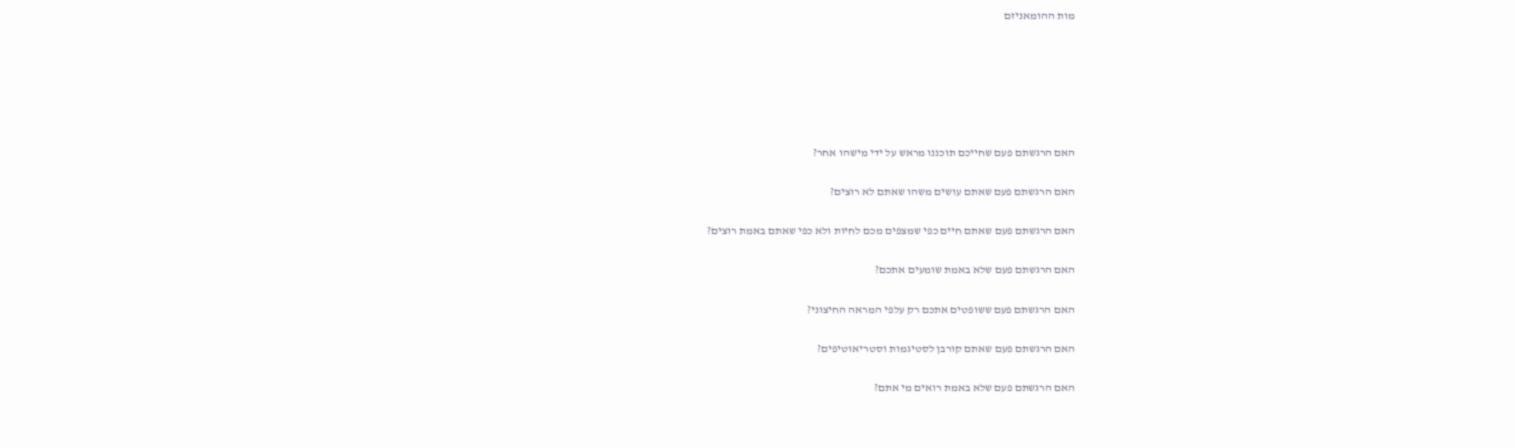מות ההומאניזם






האם הרגשתם פעם שחייכם תוכננו מראש על ידי מישהו אחר?

האם הרגשתם פעם שאתם עושים משהו שאתם לא רוצים?

האם הרגשתם פעם שאתם חיים כפי שמצפים מכם לחיות ולא כפי שאתם באמת רוצים?

האם הרגשתם פעם שלא באמת שומעים אתכם?

האם הרגשתם פעם ששופטים אתכם רק עלפי המראה החיצוני?

האם הרגשתם פעם שאתם קורבן לסטיגמות וסטריאוטיפים?

האם הרגשתם פעם שלא באמת רואים מי אתם?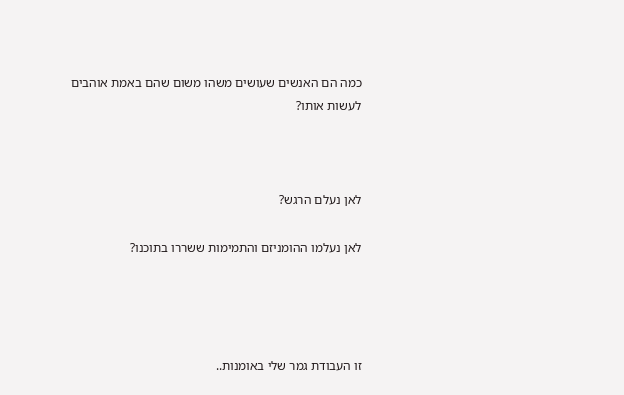כמה הם האנשים שעושים משהו משום שהם באמת אוהבים לעשות אותו?



לאן נעלם הרגש?

לאן נעלמו ההומניזם והתמימות ששררו בתוכנו?




זו העבודת גמר שלי באומנות..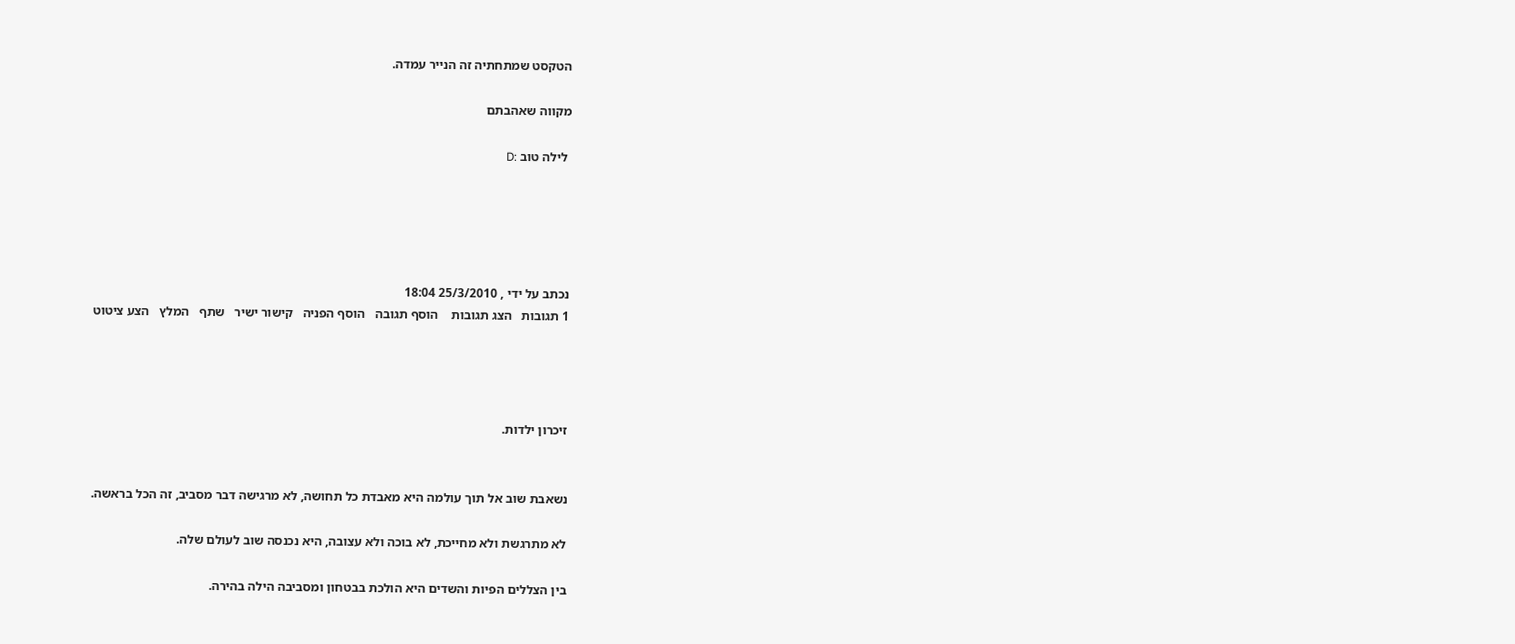הטקסט שמתחתיה זה הנייר עמדה.

מקווה שאהבתם

 לילה טוב :D





נכתב על ידי , 25/3/2010 18:04
1 תגובות   הצג תגובות    הוסף תגובה   הוסף הפניה   קישור ישיר   שתף   המלץ   הצע ציטוט




זיכרון ילדות.


נשאבת שוב אל תוך עולמה היא מאבדת כל תחושה, לא מרגישה דבר מסביב, זה הכל בראשה.

לא מתרגשת ולא מחייכת, לא בוכה ולא עצובה, היא נכנסה שוב לעולם שלה.

בין הצללים הפיות והשדים היא הולכת בבטחון ומסביבה הילה בהירה.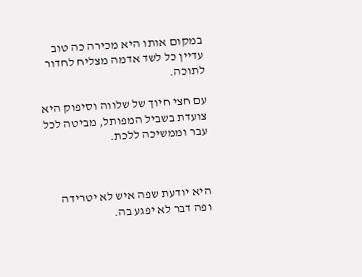במקום אותו היא מכירה כה טוב עדיין כל לשד אדמה מצליח לחדור לתוכה.

עם חצי חיוך של שלווה וסיפוק היא צועדת בשביל המפותל, מביטה לכל עבר וממשיכה ללכת.



היא יודעת שפה איש לא יטרידה ופה דבר לא יפגע בה.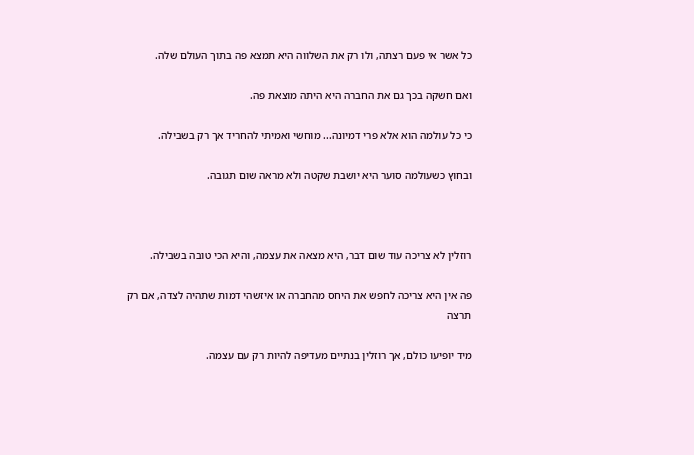כל אשר אי פעם רצתה, ולו רק את השלווה היא תמצא פה בתוך העולם שלה.

ואם חשקה בכך גם את החברה היא היתה מוצאת פה.

כי כל עולמה הוא אלא פרי דמיונה... מוחשי ואמיתי להחריד אך רק בשבילה.

ובחוץ כשעולמה סוער היא יושבת שקטה ולא מראה שום תגובה.



רוזלין לא צריכה עוד שום דבר, היא מצאה את עצמה, והיא הכי טובה בשבילה.

פה אין היא צריכה לחפש את היחס מהחברה או איזשהי דמות שתהיה לצדה, אם רק תרצה

מיד יופיעו כולם, אך רוזלין בנתיים מעדיפה להיות רק עם עצמה.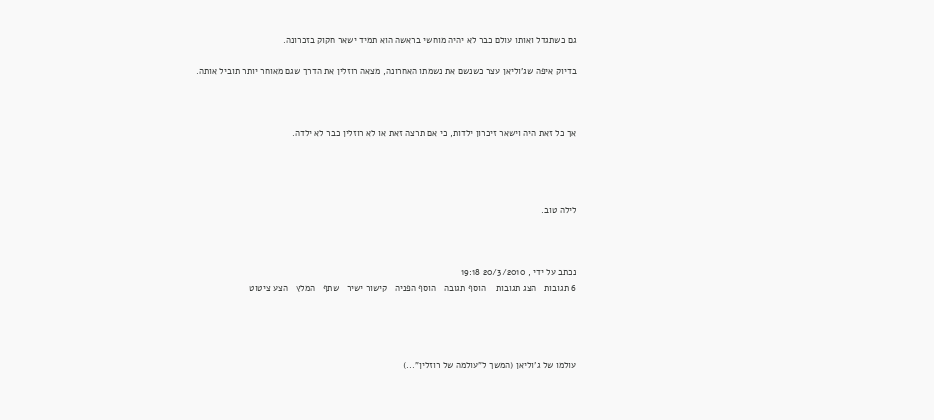גם כשתגדל ואותו עולם כבר לא יהיה מוחשי בראשה הוא תמיד ישאר חקוק בזכרונה.

בדיוק איפה שג'וליאן עצר כשנשם את נשמתו האחרונה, מצאה רוזלין את הדרך שגם מאוחר יותר תוביל אותה.



אך כל זאת היה וישאר זיכרון ילדות, כי אם תרצה זאת או לא רוזלין כבר לא ילדה.




לילה טוב.



נכתב על ידי , 20/3/2010 19:18
6 תגובות   הצג תגובות    הוסף תגובה   הוסף הפניה   קישור ישיר   שתף   המלץ   הצע ציטוט




עולמו של ג'וליאן (המשך ל"עולמה של רוזלין"...)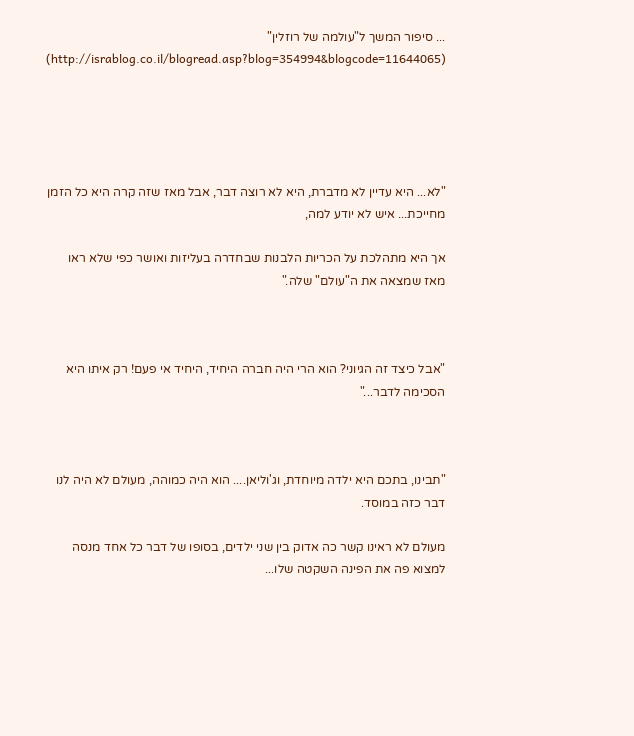... סיפור המשך ל"עולמה של רוזלין" (http://israblog.co.il/blogread.asp?blog=354994&blogcode=11644065)





"לא... היא עדיין לא מדברת, היא לא רוצה דבר, אבל מאז שזה קרה היא כל הזמן מחייכת... איש לא יודע למה,

אך היא מתהלכת על הכריות הלבנות שבחדרה בעליזות ואושר כפי שלא ראו מאז שמצאה את ה"עולם" שלה."



"אבל כיצד זה הגיוני? הוא הרי היה חברה היחיד, היחיד אי פעם! רק איתו היא הסכימה לדבר..."



"תבינו, בתכם היא ילדה מיוחדת, וג'וליאן.... הוא היה כמוהה, מעולם לא היה לנו דבר כזה במוסד.

מעולם לא ראינו קשר כה אדוק בין שני ילדים, בסופו של דבר כל אחד מנסה למצוא פה את הפינה השקטה שלו...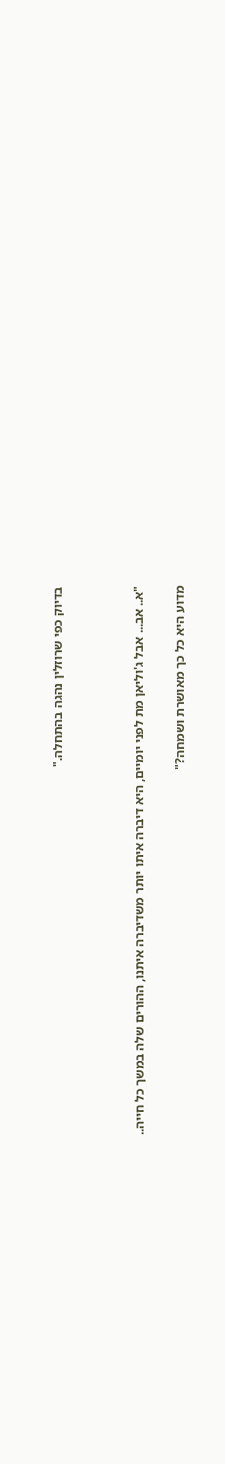בדיוק כפי שרוזלין נהגה בהתחלה."



"א.. אב... אבל ג'וליאן מת לפני יומיים, היא דיברה איתו יותר משדיברה איתנו, ההורים שלה במשך כל חייה..

מדוע היא כל כך מאושרת ושמחה?"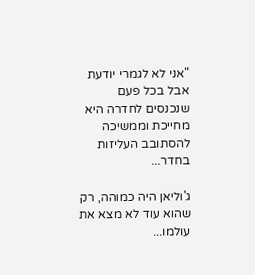"אני לא לגמרי יודעת אבל בכל פעם שנכנסים לחדרה היא מחייכת וממשיכה להסתובב העליזות בחדר...

ג'וליאן היה כמוהה, רק שהוא עוד לא מצא את עולמו...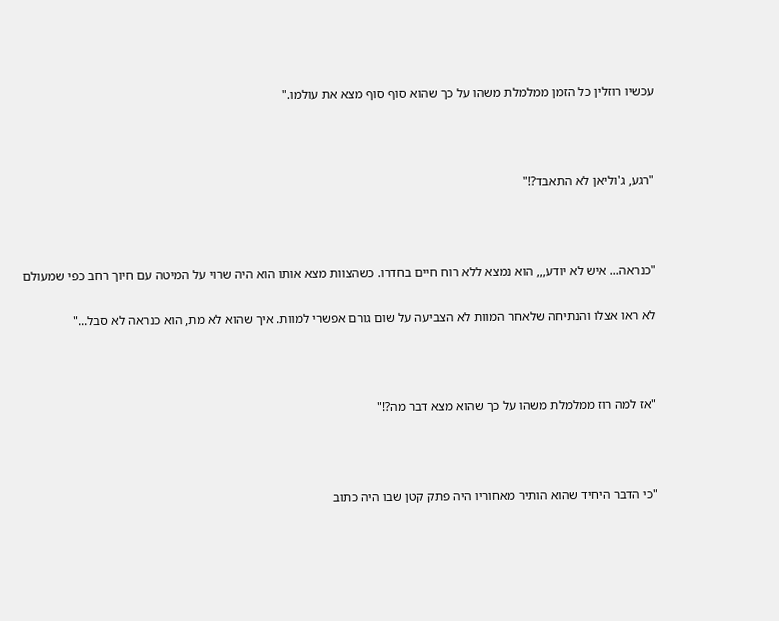עכשיו רוזלין כל הזמן ממלמלת משהו על כך שהוא סוף סוף מצא את עולמו."



"רגע, ג'וליאן לא התאבד?!"



"כנראה... איש לא יודע,,, הוא נמצא ללא רוח חיים בחדרו. כשהצוות מצא אותו הוא היה שרוי על המיטה עם חיוך רחב כפי שמעולם

לא ראו אצלו והנתיחה שלאחר המוות לא הצביעה על שום גורם אפשרי למוות. איך שהוא לא מת, הוא כנראה לא סבל..."



"אז למה רוז ממלמלת משהו על כך שהוא מצא דבר מה?!"



"כי הדבר היחיד שהוא הותיר מאחוריו היה פתק קטן שבו היה כתוב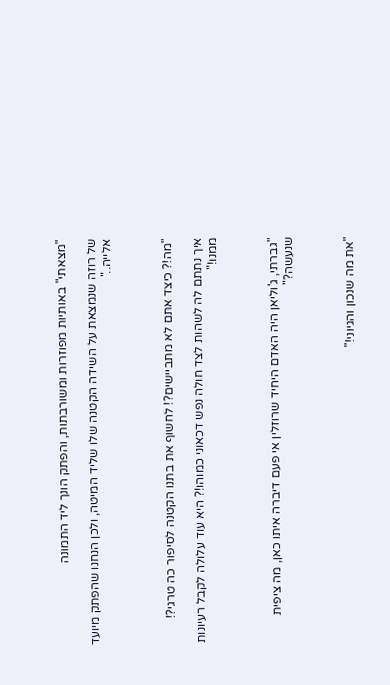"מצאתי" באותיות מפוזרות ומשורבתות, והפתק הונך ליד התמונה

של רוזה שנמצאת על השידה הקטנה שלו שליד המיטה, ולכן הנחנו שהפתק מיועד אלייה.."



"מה!? כיצד אתם לא מתביישים?! לחשוף את בתנו הקטנה לסיפור כה טרגי?!

איך נתתם לה לשהות לצד חולה נפש דכאוני כמוהו!? היא עוד עלולה לקבל רעיונות ממנו!"



"גברתי, ג'וליאן היה האדם היחיד שרוזלין אי פעם דיברה איתו כאן, מה ציפית שנעשה?"



"את מה שנכון והגיוני!"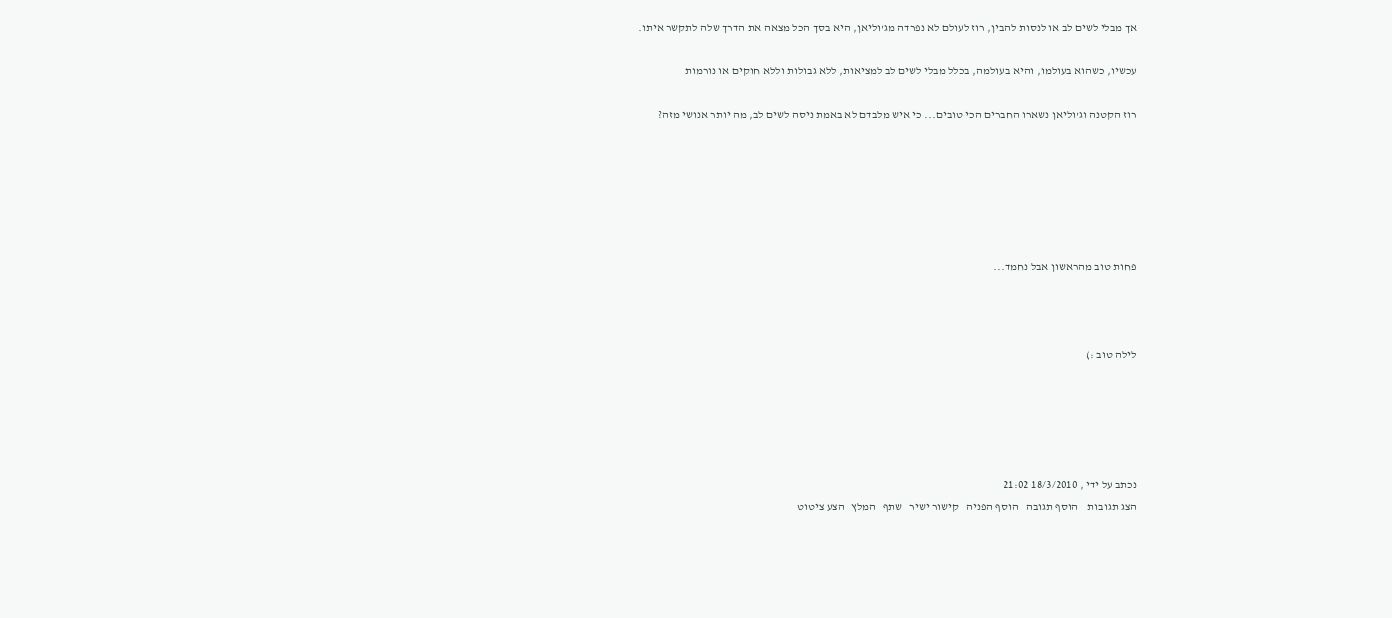אך מבלי לשים לב או לנסות להבין, רוז לעולם לא נפרדה מג'וליאן, היא בסך הכל מצאה את הדרך שלה לתקשר איתו.

עכשיו, כשהוא בעולמו, והיא בעולמה, בכלל מבלי לשים לב למציאות, ללא גבולות וללא חוקים או נורמות

רוז הקטנה וג'וליאן נשארו החברים הכי טובים... כי איש מלבדם לא באמת ניסה לשים לב, מה יותר אנושי מזה?






פחות טוב מהראשון אבל נחמד...



לילה טוב :)





נכתב על ידי , 18/3/2010 21:02
הצג תגובות    הוסף תגובה   הוסף הפניה   קישור ישיר   שתף   המלץ   הצע ציטוט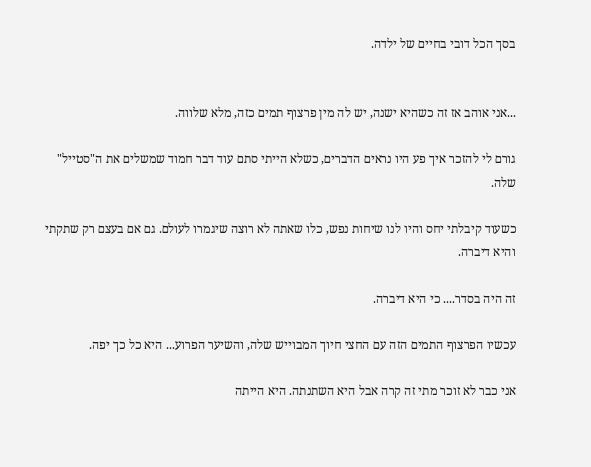בסך הכל דובי בחיים של ילדה.


...אני אוהב אז זה כשהיא ישנה, יש לה מין פרצוף תמים כזה, מלא שלווה.

גורם לי להזכר איך פע היו נראים הדברים, כשלא הייתי סתם עוד דבר חמוד שמשלים את ה"סטייל" שלה.

כשעוד קיבלתי יחס והיו לנו שיחות נפש, כלו שאתה לא רוצה שיגמרו לעולם. גם אם בעצם רק שתקתי והיא דיברה.

זה היה בסדר.... כי היא דיברה.

עכשיו הפרצוף התמים הזה עם החצי חיוך המבוייש שלה, והשיער הפרוע... היא כל כך יפה.

אני כבר לא זוכר מתי זה קרה אבל היא השתנתה. היא הייתה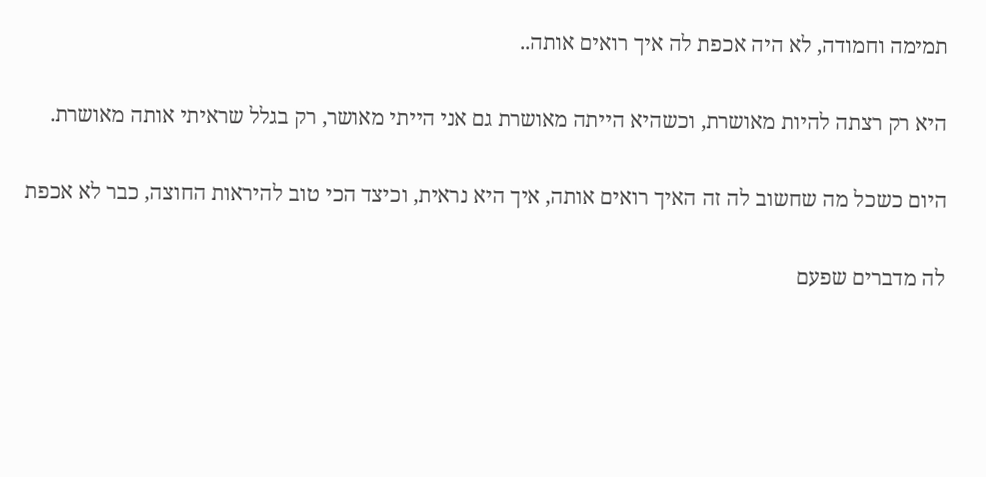תמימה וחמודה, לא היה אכפת לה איך רואים אותה..

היא רק רצתה להיות מאושרת, וכשהיא הייתה מאושרת גם אני הייתי מאושר, רק בגלל שראיתי אותה מאושרת.

היום כשכל מה שחשוב לה זה האיך רואים אותה, איך היא נראית, וכיצד הכי טוב להיראות החוצה, כבר לא אכפת

לה מדברים שפעם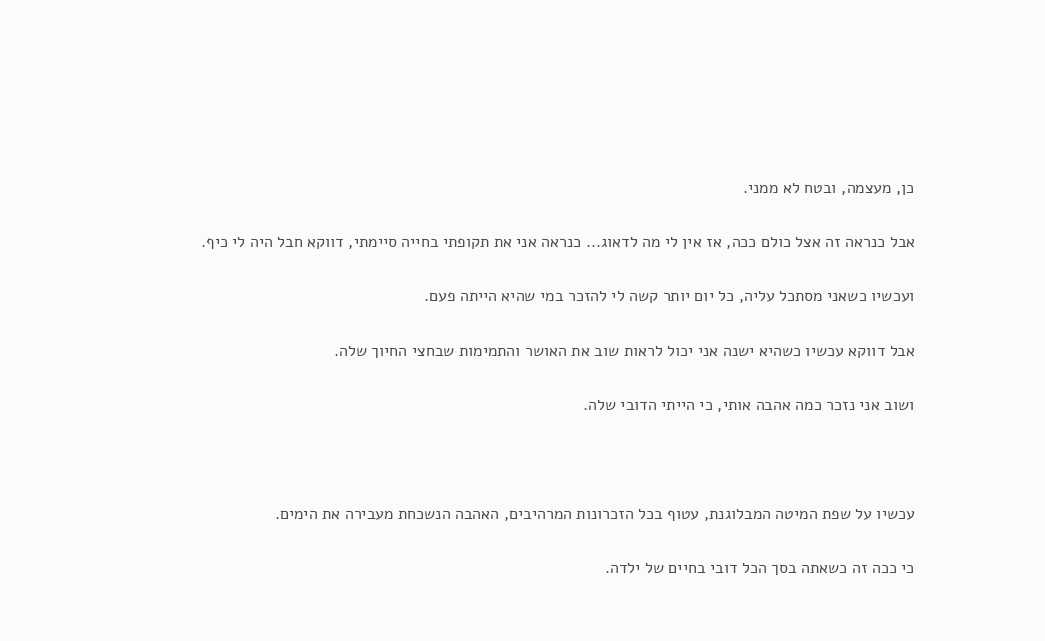כן, מעצמה, ובטח לא ממני.

אבל כנראה זה אצל כולם ככה, אז אין לי מה לדאוג... כנראה אני את תקופתי בחייה סיימתי, דווקא חבל היה לי כיף.

ועכשיו כשאני מסתכל עליה, כל יום יותר קשה לי להזכר במי שהיא הייתה פעם.

אבל דווקא עכשיו כשהיא ישנה אני יכול לראות שוב את האושר והתמימות שבחצי החיוך שלה.

ושוב אני נזכר כמה אהבה אותי, כי הייתי הדובי שלה.



עכשיו על שפת המיטה המבלוגנת, עטוף בכל הזכרונות המרהיבים, האהבה הנשכחת מעבירה את הימים.

כי ככה זה כשאתה בסך הכל דובי בחיים של ילדה.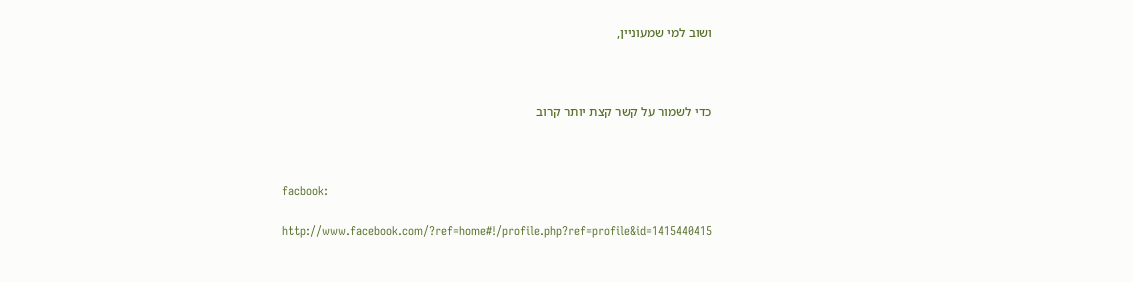ושוב למי שמעוניין,



כדי לשמור על קשר קצת יותר קרוב



facbook:

http://www.facebook.com/?ref=home#!/profile.php?ref=profile&id=1415440415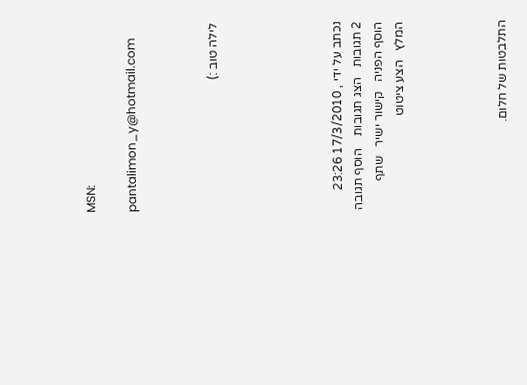MSN:

pantalimon_y@hotmail.com



לילה טוב :)





נכתב על ידי , 17/3/2010 23:26
2 תגובות   הצג תגובות    הוסף תגובה   הוסף הפניה   קישור ישיר   שתף   המלץ   הצע ציטוט




התלבטות של חלום.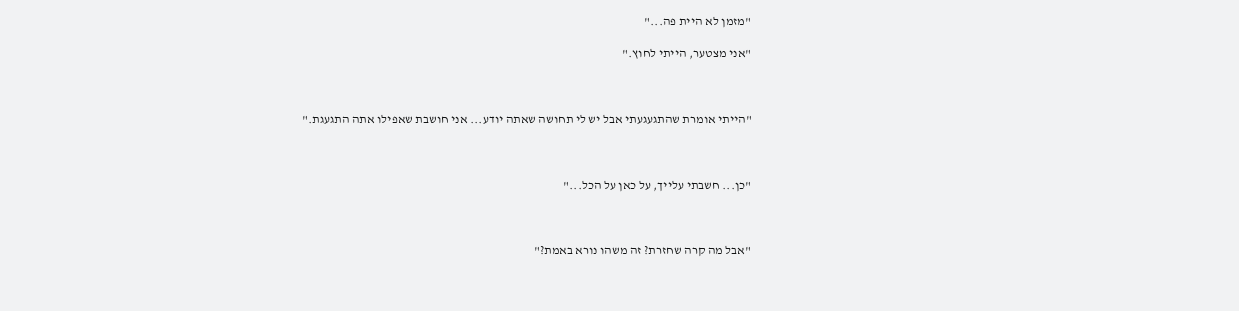"מזמן לא היית פה..."

"אני מצטער, הייתי לחוץ."



"הייתי אומרת שהתגעגעתי אבל יש לי תחושה שאתה יודע... אני חושבת שאפילו אתה התגעגת."



"כן... חשבתי עלייך, על כאן על הכל..."



"אבל מה קרה שחזרת? זה משהו נורא באמת?"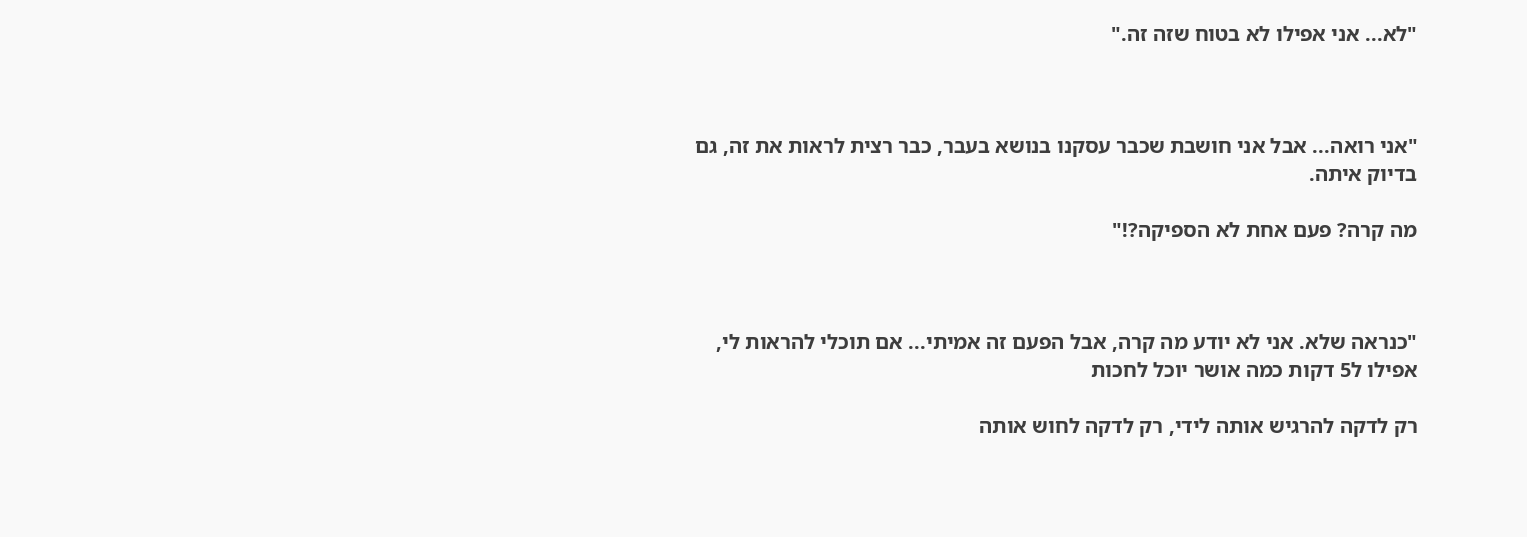"לא... אני אפילו לא בטוח שזה זה."



"אני רואה... אבל אני חושבת שכבר עסקנו בנושא בעבר, כבר רצית לראות את זה, גם בדיוק איתה.

מה קרה? פעם אחת לא הספיקה?!"



"כנראה שלא. אני לא יודע מה קרה, אבל הפעם זה אמיתי... אם תוכלי להראות לי, אפילו ל5 דקות כמה אושר יוכל לחכות

רק לדקה להרגיש אותה לידי, רק לדקה לחוש אותה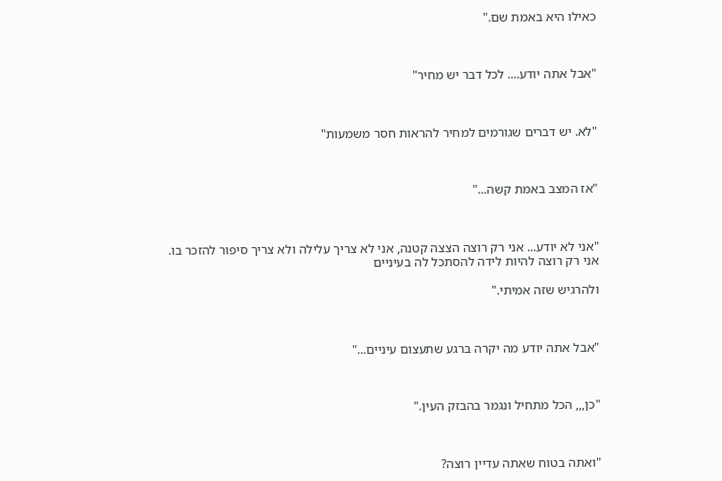כאילו היא באמת שם."



"אבל אתה יודע.... לכל דבר יש מחיר"



"לא. יש דברים שגורמים למחיר להראות חסר משמעות"



"אז המצב באמת קשה..."



"אני לא יודע... אני רק רוצה הצצה קטנה, אני לא צריך עלילה ולא צריך סיפור להזכר בו. אני רק רוצה להיות לידה להסתכל לה בעיניים

ולהרגיש שזה אמיתי."



"אבל אתה יודע מה יקרה ברגע שתעצום עיניים..."



"כן,,, הכל מתחיל ונגמר בהבזק העין."



"ואתה בטוח שאתה עדיין רוצה?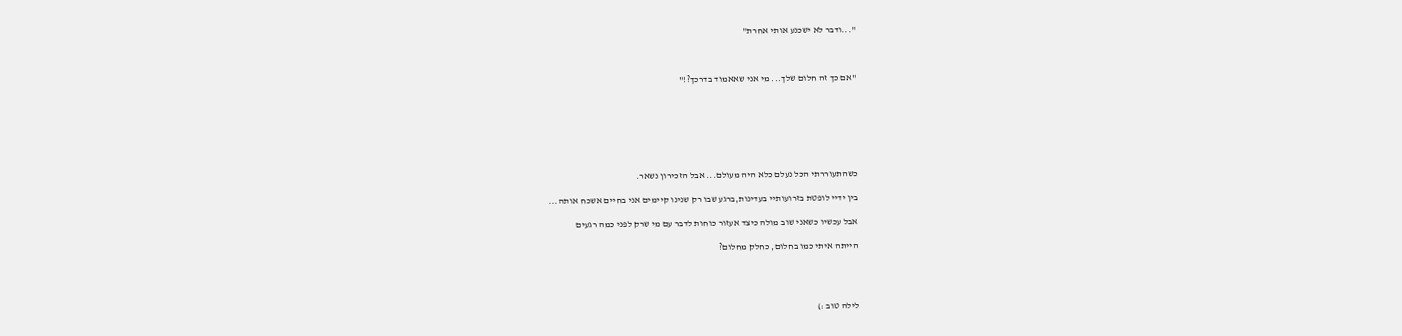"...ודבר לא ישכנע אותי אחרת"



"אם כך זה חלום שלך... מי אני שאאמוד בדרכך?!"







כשהתעוררתי הכל נעלם כלא היה מעולם... אבל הזכירון נשאר.

בין ידיי לופטת בזרועותיי בעדינות,ברגע שבו רק שנינו קיימים אני בחיים אשכח אותה...

אבל עכשיו כשאני שוב מולה כיצד אעזור כוחות לדבר עם מי שרק לפני כמה רגעים

הייתה איתי כמו בחלום, כחלק מחלום?




לילה טוב :)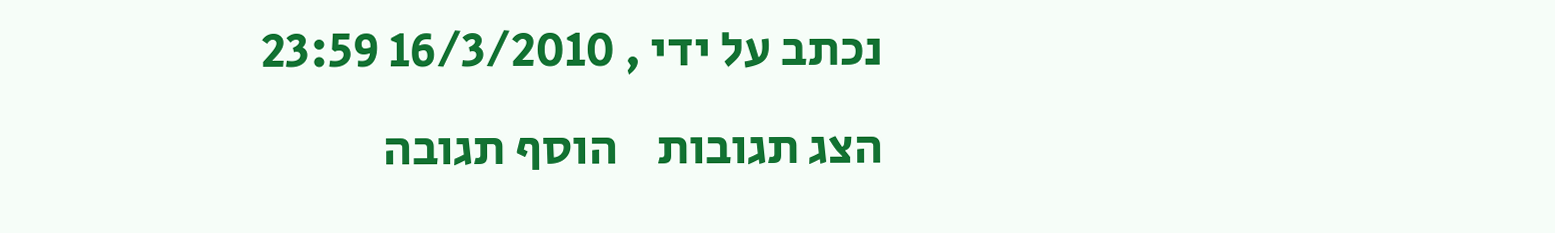נכתב על ידי , 16/3/2010 23:59
הצג תגובות    הוסף תגובה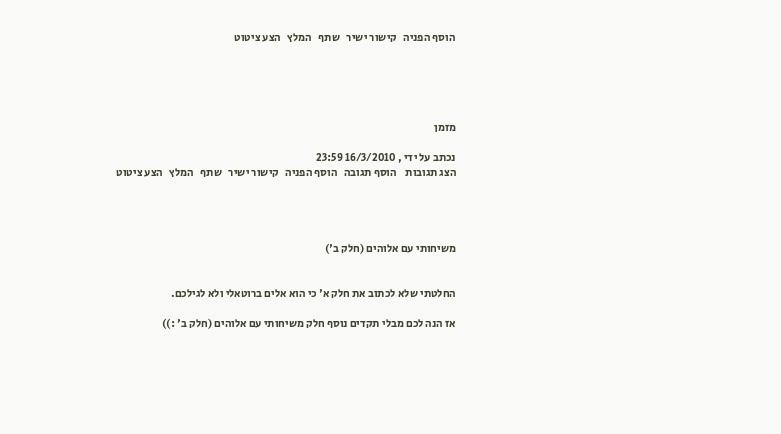הוסף הפניה   קישור ישיר   שתף   המלץ   הצע ציטוט





מזמן

נכתב על ידי , 16/3/2010 23:59
הצג תגובות    הוסף תגובה   הוסף הפניה   קישור ישיר   שתף   המלץ   הצע ציטוט




משיחותי עם אלוהים (חלק ב')


החלטתי שלא לכתוב את חלק א' כי הוא אלים ברוטאלי ולא לגילכם.

אז הנה לכם מבלי תקדים נוסף חלק משיחותי עם אלוהים (חלק ב' :))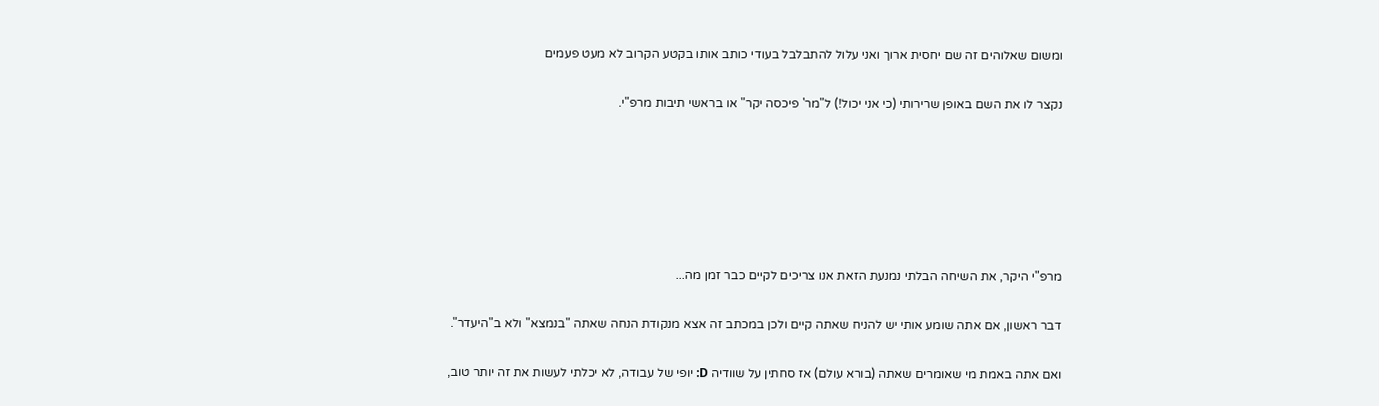ומשום שאלוהים זה שם יחסית ארוך ואני עלול להתבלבל בעודי כותב אותו בקטע הקרוב לא מעט פעמים

נקצר לו את השם באופן שרירותי (כי אני יכול!) ל"מר' פיכסה יקר" או בראשי תיבות מרפ"י.






מרפ"י היקר, את השיחה הבלתי נמנעת הזאת אנו צריכים לקיים כבר זמן מה...

דבר ראשון, אם אתה שומע אותי יש להניח שאתה קיים ולכן במכתב זה אצא מנקודת הנחה שאתה "בנמצא" ולא ב"היעדר".

ואם אתה באמת מי שאומרים שאתה (בורא עולם) אז סחתין על שוודיה D: יופי של עבודה, לא יכלתי לעשות את זה יותר טוב,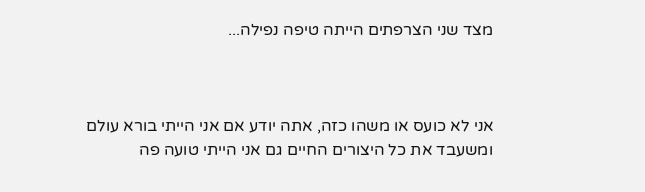מצד שני הצרפתים הייתה טיפה נפילה...



אני לא כועס או משהו כזה, אתה יודע אם אני הייתי בורא עולם ומשעבד את כל היצורים החיים גם אני הייתי טועה פה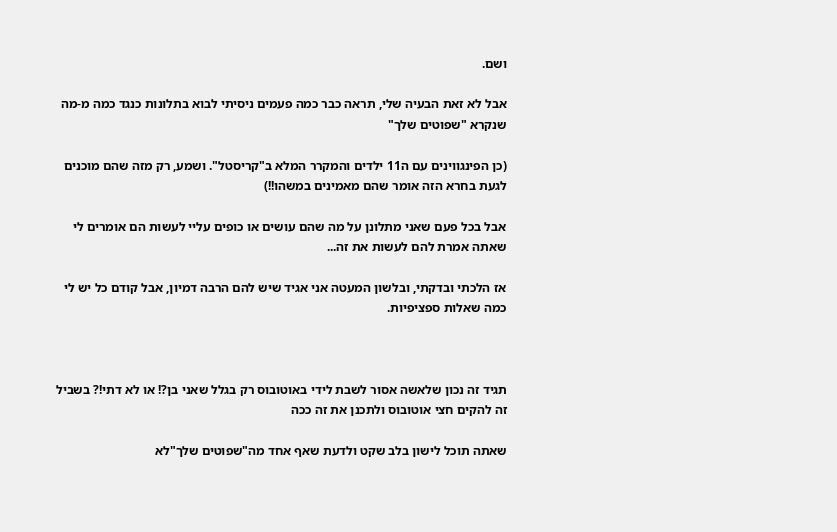ושם.

אבל לא זאת הבעיה שלי, תראה כבר כמה פעמים ניסיתי לבוא בתלונות כנגד כמה מ-מה שנקרא "שפוטים שלך"

(כן הפינגווינים עם ה11 ילדים והמקרר המלא ב"קריסטל". ושמע, רק מזה שהם מוכנים לגעת בחרא הזה אומר שהם מאמינים במשהו!!)

אבל בכל פעם שאני מתלונן על מה שהם עושים או כופים עליי לעשות הם אומרים לי שאתה אמרת להם לעשות את זה...

אז הלכתי ובדקתי, ובלשון המעטה אני אגיד שיש להם הרבה דמיון, אבל קודם כל יש לי כמה שאלות ספציפיות.



תגיד זה נכון שלאשה אסור לשבת לידי באוטובוס רק בגלל שאני בן?! או לא דתי!? בשביל זה להקים חצי אוטובוס ולתכנן את זה ככה

שאתה תוכל לישון בלב שקט ולדעת שאף אחד מה"שפוטים שלך"לא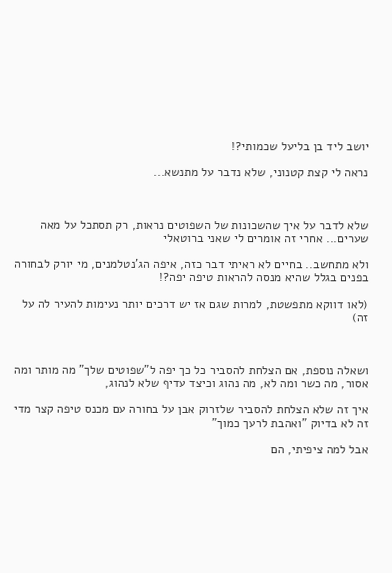יושב ליד בן בליעל שכמותי?!

נראה לי קצת קטנוני, שלא נדבר על מתנשא...



שלא לדבר על איך שהשכונות של השפוטים נראות, רק תסתכל על מאה שערים... אחרי זה אומרים לי שאני ברוטאלי

ולא מתחשב.. בחיים לא ראיתי דבר כזה, איפה הג'נטלמנים, מי יורק לבחורה בפנים בגלל שהיא מנסה להראות טיפה יפה?!

(לאו דווקא מתפשטת, למרות שגם אז יש דרכים יותר נעימות להעיר לה על זה)



ושאלה נוספת, אם הצלחת להסביר כל כך יפה ל"שפוטים שלך" מה מותר ומה אסור, מה כשר ומה לא, מה נהוג וכיצד עדיף שלא לנהוג,

איך זה שלא הצלחת להסביר שלזרוק אבן על בחורה עם מכנס טיפה קצר מדי זה לא בדיוק "ואהבת לרעך כמוך"

אבל למה ציפיתי, הם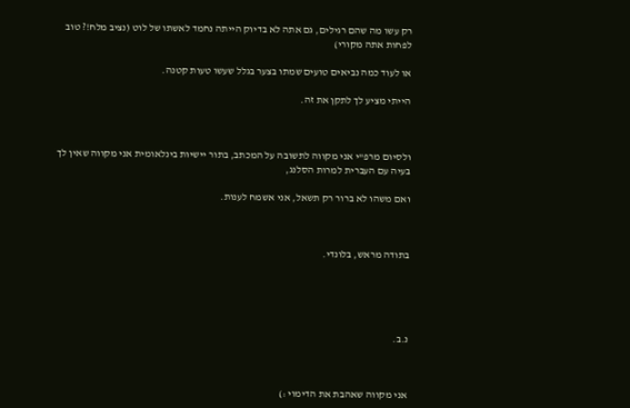רק עשו מה שהם רגילים, גם אתה לא בדיוק הייתה נחמד לאשתו של לוט (נציב מלח!? טוב לפחות אתה מקורי)

או לעוד כמה נביאים טועים שמתו בצער בגלל שעשו טעות קטנה.

הייתי מציע לך לתקן את זה.



ולסיום מרפ"י אני מקווה לתשובה על המכתב, בתור יישיות בינלאומית אני מקווה שאין לך בעיה עם העברית למרות הסלנג,

ואם משהו לא ברור רק תשאל, אני אשמח לענות.



בתודה מראש, בלונדי.





נ.ב.



אני מקווה שאהבת את הדימוי :)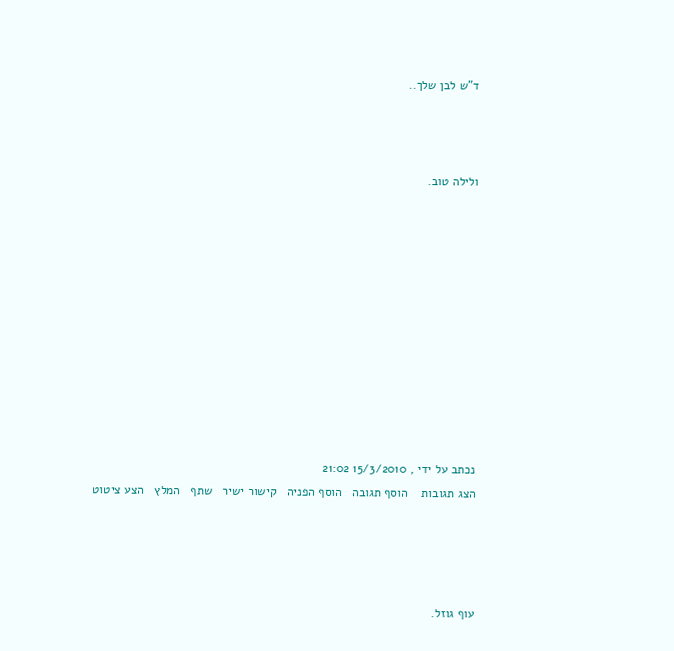ד"ש לבן שלך..



ולילה טוב.











נכתב על ידי , 15/3/2010 21:02
הצג תגובות    הוסף תגובה   הוסף הפניה   קישור ישיר   שתף   המלץ   הצע ציטוט




עוף גוזל.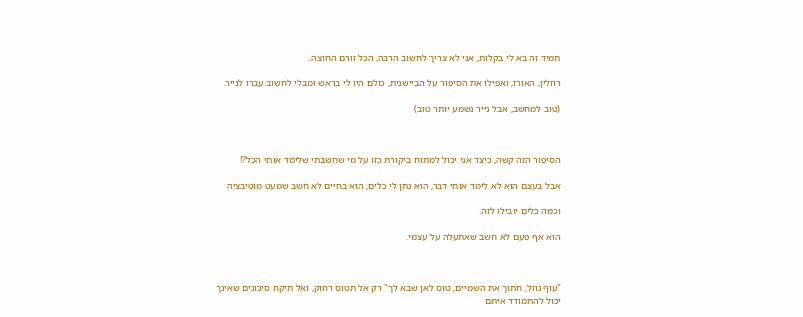תמיד זה בא לי בקלות, אני לא צריך לחשוב הרבה, הכל זורם החוצה..

רוזלין, האורז, ואפילו את הסיפור על הביישנית, כולם היו לי בראש ומבלי לחשוב עברו לנייר.

(טוב למחשב, אבל נייר נשמע יותר טוב)



הסיפור הזה קשה, כיצד אני יכול למתוח ביקורת כזו על מי שחשבתי שלימד אותי הכל?!

אבל בעצם הוא לא לימד אותי דבר, הוא נתן לי כלים, הוא בחיים לא חשב שמעט מוטיבציה

וכמה כלים יובילו לזה.

הוא אף פעם לא חשב שאתעלה על עצמי.



"עוף גוזל, חתוך את השמיים, טוס לאן שבא לך" רק אל תטוס רחוק, ואל תיקח סיכונים שאינך יכול להתמודד איתם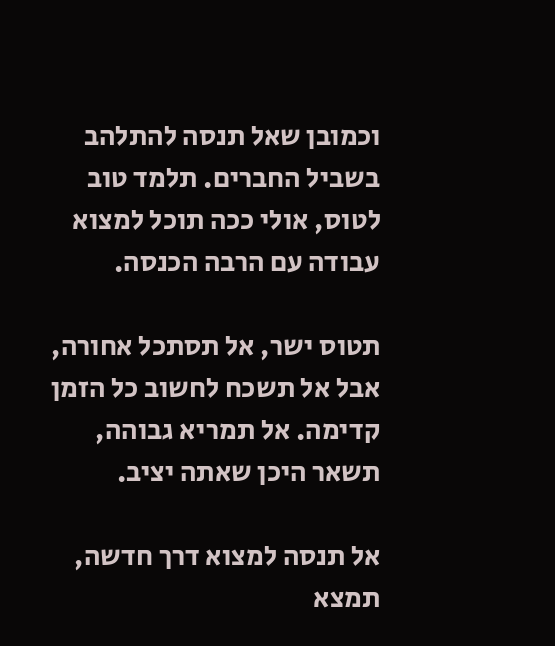וכמובן שאל תנסה להתלהב בשביל החברים. תלמד טוב לטוס, אולי ככה תוכל למצוא עבודה עם הרבה הכנסה.

תטוס ישר, אל תסתכל אחורה, אבל אל תשכח לחשוב כל הזמן קדימה. אל תמריא גבוהה, תשאר היכן שאתה יציב.

אל תנסה למצוא דרך חדשה, תמצא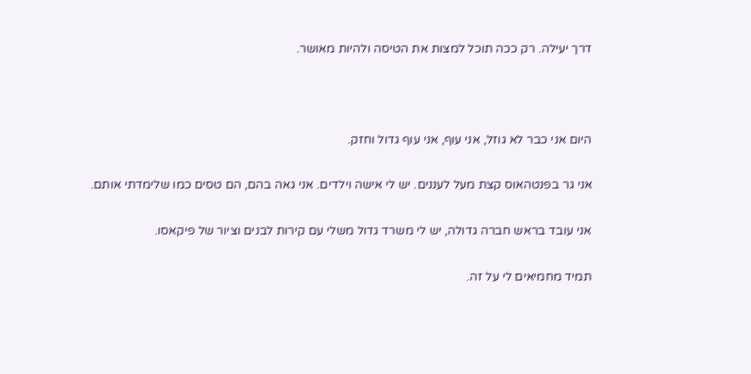דרך יעילה. רק ככה תוכל למצות את הטיסה ולהיות מאושר.



היום אני כבר לא גוזל, אני עוף, אני עוף גדול וחזק.

אני גר בפנטהאוס קצת מעל לעננים. יש לי אישה וילדים. אני גאה בהם, הם טסים כמו שלימדתי אותם.

אני עובד בראש חברה גדולה, יש לי משרד גדול משלי עם קירות לבנים וציור של פיקאסו.

תמיד מחמיאים לי על זה.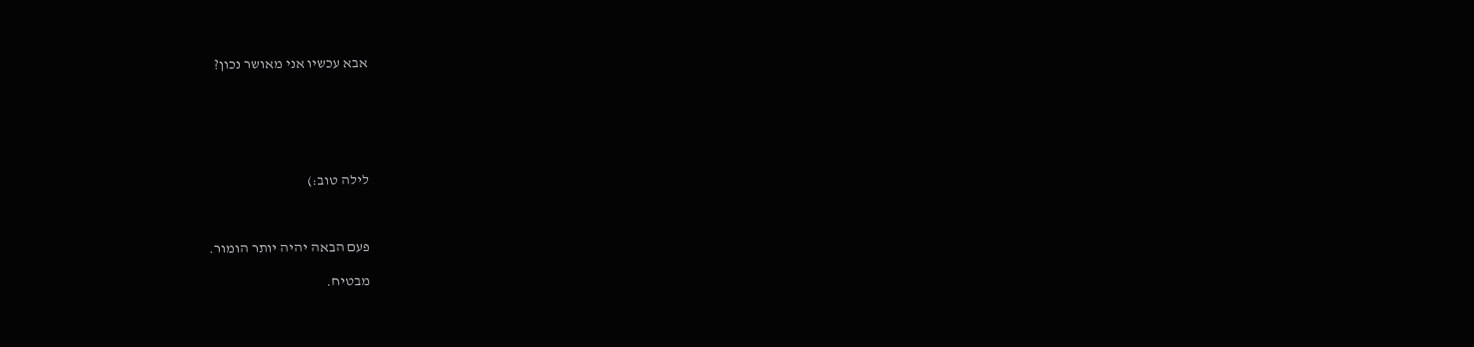אבא עכשיו אני מאושר נכון?






לילה טוב:)



פעם הבאה יהיה יותר הומור.

מבטיח.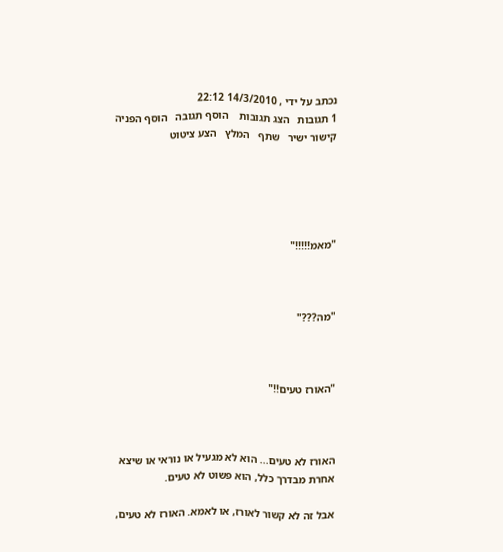נכתב על ידי , 14/3/2010 22:12
1 תגובות   הצג תגובות    הוסף תגובה   הוסף הפניה   קישור ישיר   שתף   המלץ   הצע ציטוט





"מאמ!!!!!"



"מה???"



"האורז טעים!!"



האורז לא טעים... הוא לא מגעיל או נוראי או שיצא אחרת מבדרך כלל, הוא פשוט לא טעים.

אבל זה לא קשור לאורז, או לאמא. האורז לא טעים,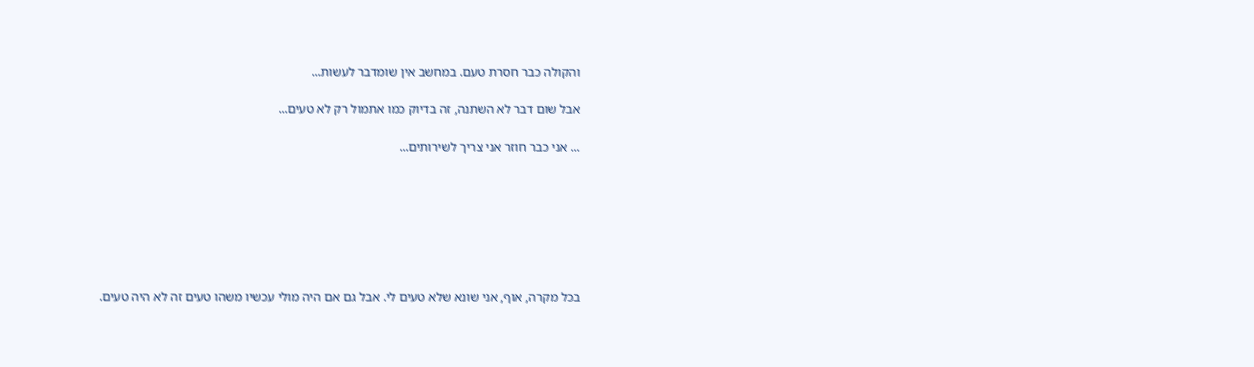והקולה כבר חסרת טעם. במחשב אין שומדבר לעשות...

אבל שום דבר לא השתנה, זה בדיוק כמו אתמול רק לא טעים...

... אני כבר חוזר אני צריך לשירותים...







בכל מקרה, אוף, אני שונא שלא טעים לי. אבל גם אם היה מולי עכשיו משהו טעים זה לא היה טעים.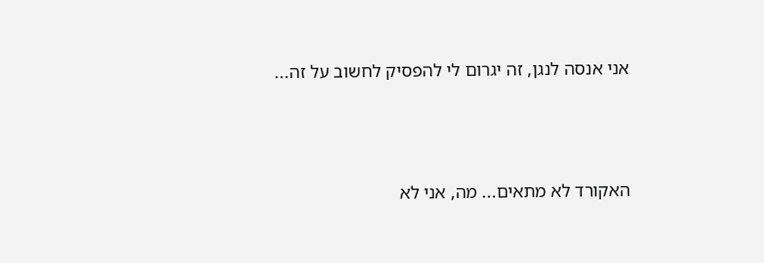אני אנסה לנגן, זה יגרום לי להפסיק לחשוב על זה...



האקורד לא מתאים... מה, אני לא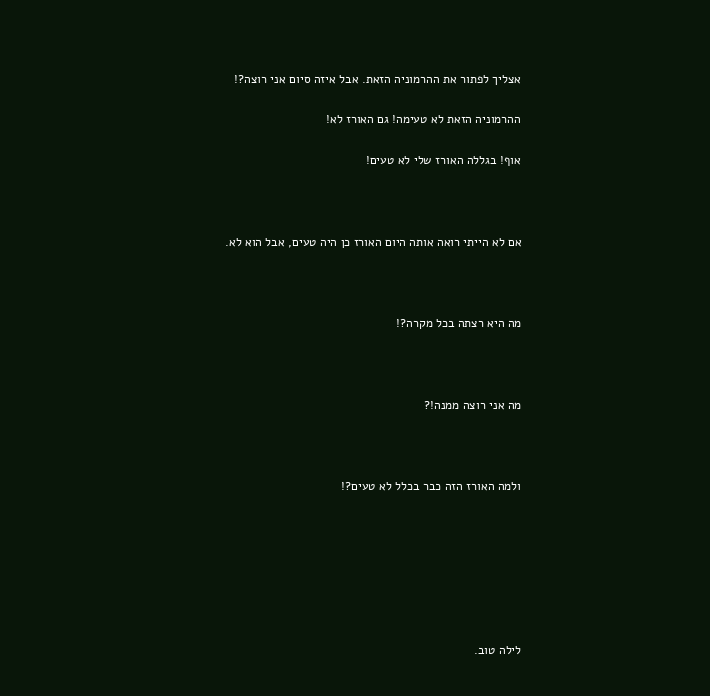אצליך לפתור את ההרמוניה הזאת. אבל איזה סיום אני רוצה?!

ההרמוניה הזאת לא טעימה! גם האורז לא!

אוף! בגללה האורז שלי לא טעים!



אם לא הייתי רואה אותה היום האורז כן היה טעים, אבל הוא לא.



מה היא רצתה בכל מקרה?!



מה אני רוצה ממנה!?



ולמה האורז הזה כבר בכלל לא טעים?!







לילה טוב.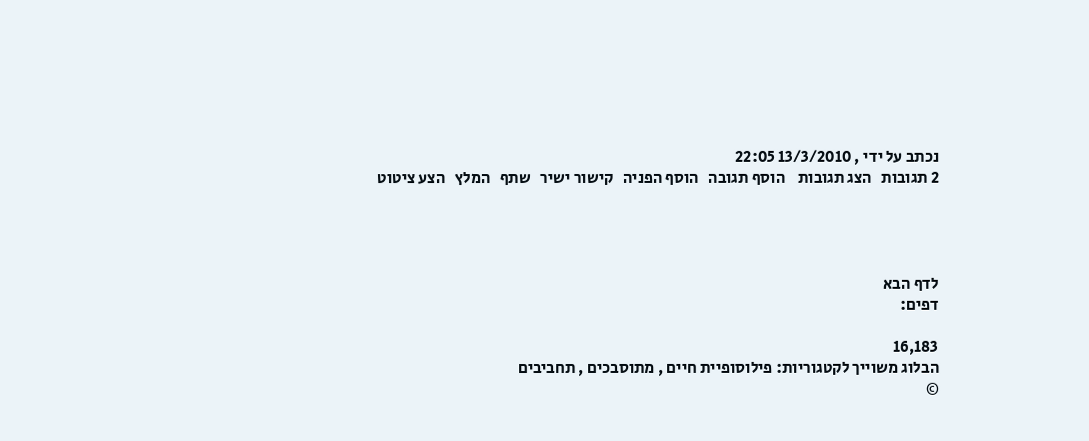נכתב על ידי , 13/3/2010 22:05
2 תגובות   הצג תגובות    הוסף תגובה   הוסף הפניה   קישור ישיר   שתף   המלץ   הצע ציטוט




לדף הבא
דפים:

16,183
הבלוג משוייך לקטגוריות: פילוסופיית חיים , מתוסבכים , תחביבים
©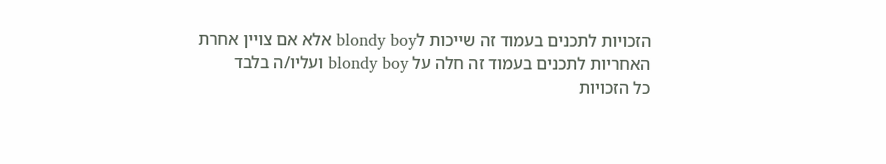הזכויות לתכנים בעמוד זה שייכות לblondy boy אלא אם צויין אחרת
האחריות לתכנים בעמוד זה חלה על blondy boy ועליו/ה בלבד
כל הזכויות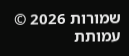שמורות 2026 © עמותת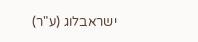ישראבלוג (ע"ר)